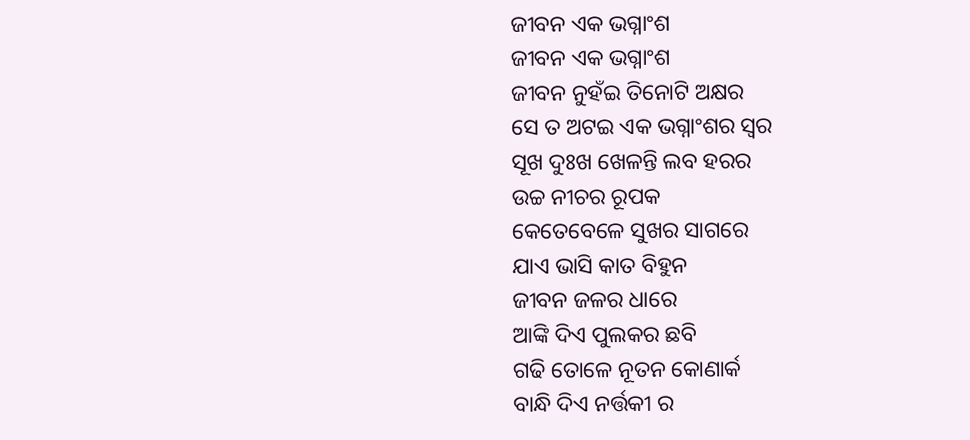ଜୀବନ ଏକ ଭଗ୍ନାଂଶ
ଜୀବନ ଏକ ଭଗ୍ନାଂଶ
ଜୀବନ ନୁହଁଇ ତିନୋଟି ଅକ୍ଷର
ସେ ତ ଅଟଇ ଏକ ଭଗ୍ନାଂଶର ସ୍ଵର
ସୂଖ ଦୁଃଖ ଖେଳନ୍ତି ଲବ ହରର
ଉଚ୍ଚ ନୀଚର ରୂପକ
କେତେବେଳେ ସୁଖର ସାଗରେ
ଯାଏ ଭାସି କାତ ବିହୁନ
ଜୀବନ ଜଳର ଧାରେ
ଆଙ୍କି ଦିଏ ପୁଲକର ଛବି
ଗଢି ତୋଳେ ନୂତନ କୋଣାର୍କ
ବାନ୍ଧି ଦିଏ ନର୍ତ୍ତକୀ ର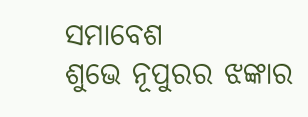ସମାବେଶ
ଶୁଭେ ନୂପୁରର ଝଙ୍କାର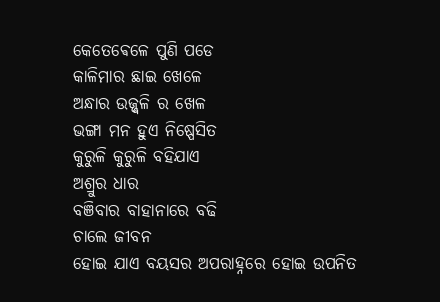କେତେଵେଳେ ପୁଣି ପଡେ
କାଳିମାର ଛାଇ ଖେଳେ
ଅନ୍ଧାର ଉଜ୍ଜ୍ୱଳି ର ଖେଳ
ଭଙ୍ଗା ମନ ହୁଏ ନିଷ୍ପେସିତ
କୁରୁଳି କୁରୁଳି ବହିଯାଏ
ଅଶ୍ରୁର ଧାର
ବଞିବାର ବାହାନାରେ ବଢି
ଚାଲେ ଜୀବନ
ହୋଇ ଯାଏ ବୟସର ଅପରାହ୍ନରେ ହୋଇ ଉପନିତ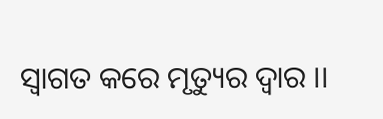ସ୍ବାଗତ କରେ ମୃତ୍ୟୁର ଦ୍ବାର ।।